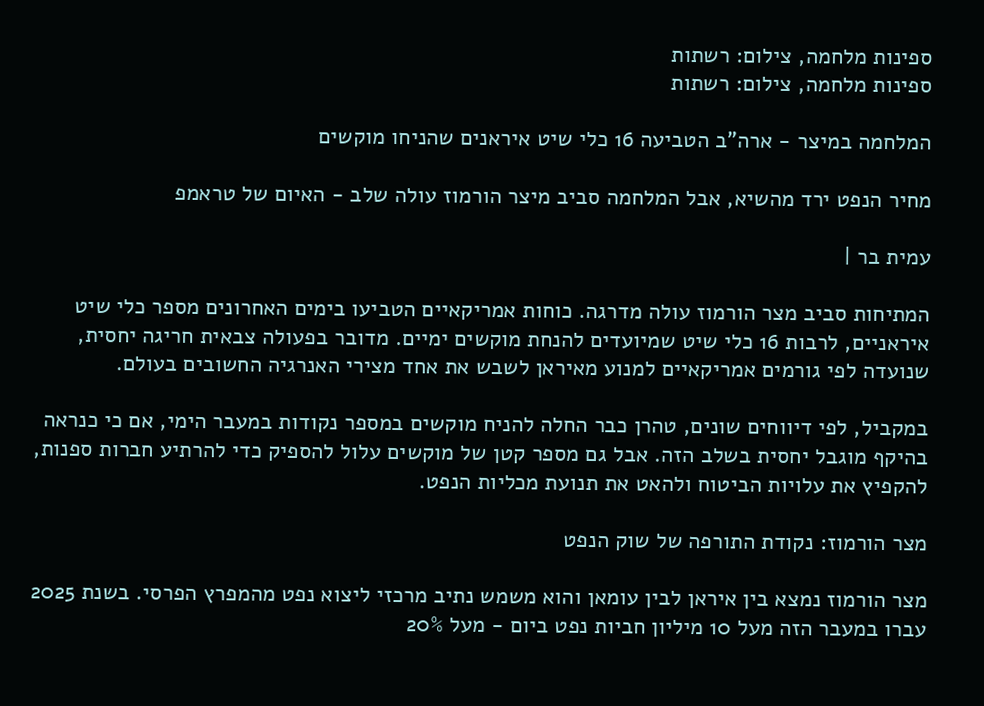ספינות מלחמה, צילום: רשתות
ספינות מלחמה, צילום: רשתות

המלחמה במיצר - ארה"ב הטביעה 16 כלי שיט איראנים שהניחו מוקשים

מחיר הנפט ירד מהשיא, אבל המלחמה סביב מיצר הורמוז עולה שלב - האיום של טראמפ

עמית בר |

המתיחות סביב מצר הורמוז עולה מדרגה. כוחות אמריקאיים הטביעו בימים האחרונים מספר כלי שיט איראניים, לרבות 16 כלי שיט שמיועדים להנחת מוקשים ימיים. מדובר בפעולה צבאית חריגה יחסית, שנועדה לפי גורמים אמריקאיים למנוע מאיראן לשבש את אחד מצירי האנרגיה החשובים בעולם.

במקביל, לפי דיווחים שונים, טהרן כבר החלה להניח מוקשים במספר נקודות במעבר הימי, אם כי כנראה בהיקף מוגבל יחסית בשלב הזה. אבל גם מספר קטן של מוקשים עלול להספיק כדי להרתיע חברות ספנות, להקפיץ את עלויות הביטוח ולהאט את תנועת מכליות הנפט.

מצר הורמוז: נקודת התורפה של שוק הנפט

מצר הורמוז נמצא בין איראן לבין עומאן והוא משמש נתיב מרכזי ליצוא נפט מהמפרץ הפרסי. בשנת 2025 עברו במעבר הזה מעל 10 מיליון חביות נפט ביום - מעל 20%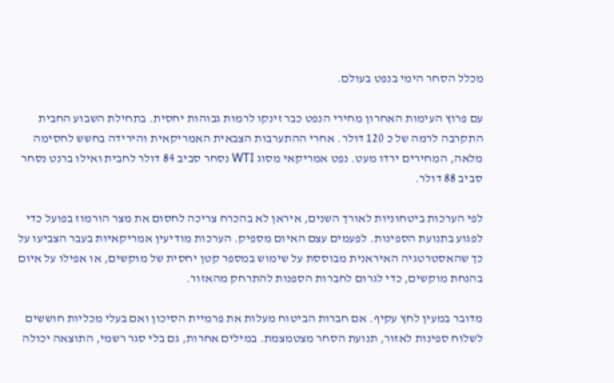מכלל הסחר הימי בנפט בעולם.

עם פרוץ העימות האחרון מחירי הנפט כבר זינקו לרמות גבוהות יחסית. בתחילת השבוע החבית התקרבה לרמה של כ 120 דולר. אחרי ההתערבות הצבאית האמריקאית והירידה בחשש לחסימה מלאה, המחירים ירדו מעט. נפט אמריקאי מסוג WTI נסחר סביב 84 דולר לחבית ואילו ברנט נסחר סביב 88 דולר.

לפי הערכות ביטחוניות לאורך השנים, איראן לא בהכרח צריכה לחסום את מצר הורמוז בפועל כדי לפגוע בתנועת הספינות. לפעמים עצם האיום מספיק. הערכות מודיעין אמריקאיות בעבר הצביעו על כך שהאסטרטגיה האיראנית מבוססת על שימוש במספר קטן יחסית של מוקשים, או אפילו על איום בהנחת מוקשים, כדי לגרום לחברות הספנות להתרחק מהאזור.

מדובר במעין לחץ עקיף. אם חברות הביטוח מעלות את פרמיית הסיכון ואם בעלי מכליות חוששים לשלוח ספינות לאזור, תנועת הסחר מצטמצמת. במילים אחרות, גם בלי סגר רשמי, התוצאה יכולה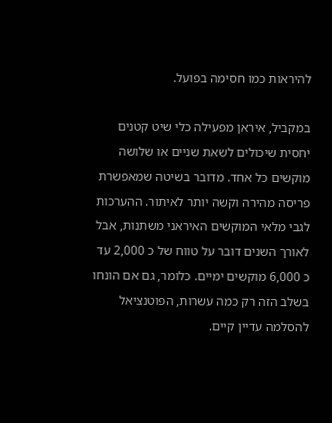להיראות כמו חסימה בפועל.

במקביל, איראן מפעילה כלי שיט קטנים יחסית שיכולים לשאת שניים או שלושה מוקשים כל אחד. מדובר בשיטה שמאפשרת פריסה מהירה וקשה יותר לאיתור. ההערכות לגבי מלאי המוקשים האיראני משתנות, אבל לאורך השנים דובר על טווח של כ 2,000 עד כ 6,000 מוקשים ימיים. כלומר, גם אם הונחו בשלב הזה רק כמה עשרות, הפוטנציאל להסלמה עדיין קיים.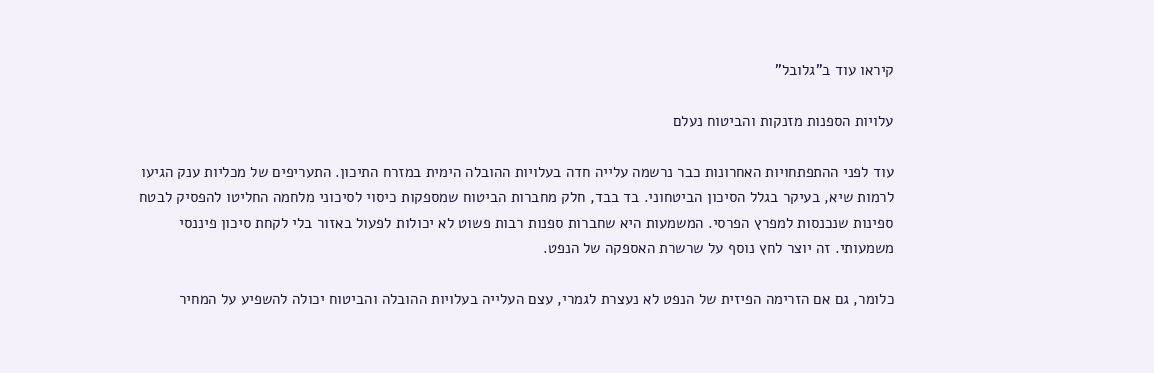קיראו עוד ב"גלובל"

עלויות הספנות מזנקות והביטוח נעלם

עוד לפני ההתפתחויות האחרונות כבר נרשמה עלייה חדה בעלויות ההובלה הימית במזרח התיכון. התעריפים של מכליות ענק הגיעו לרמות שיא, בעיקר בגלל הסיכון הביטחוני. בד בבד, חלק מחברות הביטוח שמספקות כיסוי לסיכוני מלחמה החליטו להפסיק לבטח ספינות שנכנסות למפרץ הפרסי. המשמעות היא שחברות ספנות רבות פשוט לא יכולות לפעול באזור בלי לקחת סיכון פיננסי משמעותי. זה יוצר לחץ נוסף על שרשרת האספקה של הנפט.

כלומר, גם אם הזרימה הפיזית של הנפט לא נעצרת לגמרי, עצם העלייה בעלויות ההובלה והביטוח יכולה להשפיע על המחיר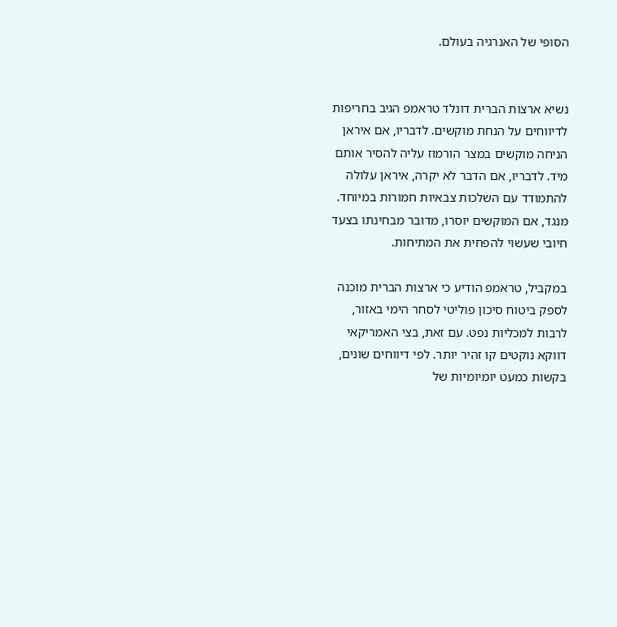הסופי של האנרגיה בעולם.


נשיא ארצות הברית דונלד טראמפ הגיב בחריפות לדיווחים על הנחת מוקשים. לדבריו, אם איראן הניחה מוקשים במצר הורמוז עליה להסיר אותם מיד. לדבריו, אם הדבר לא יקרה, איראן עלולה להתמודד עם השלכות צבאיות חמורות במיוחד. מנגד, אם המוקשים יוסרו, מדובר מבחינתו בצעד חיובי שעשוי להפחית את המתיחות.

במקביל, טראמפ הודיע כי ארצות הברית מוכנה לספק ביטוח סיכון פוליטי לסחר הימי באזור, לרבות למכליות נפט. עם זאת, בצי האמריקאי דווקא נוקטים קו זהיר יותר. לפי דיווחים שונים, בקשות כמעט יומיומיות של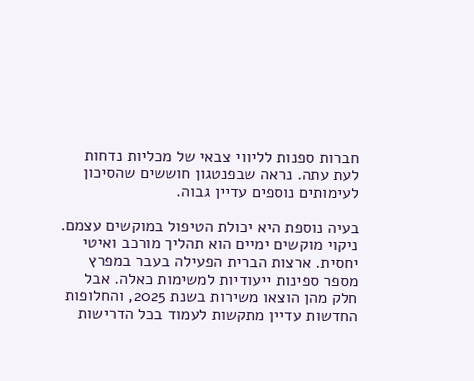חברות ספנות לליווי צבאי של מכליות נדחות לעת עתה. נראה שבפנטגון חוששים שהסיכון לעימותים נוספים עדיין גבוה.

בעיה נוספת היא יכולת הטיפול במוקשים עצמם. ניקוי מוקשים ימיים הוא תהליך מורכב ואיטי יחסית. ארצות הברית הפעילה בעבר במפרץ מספר ספינות ייעודיות למשימות כאלה. אבל חלק מהן הוצאו משירות בשנת 2025, והחלופות החדשות עדיין מתקשות לעמוד בכל הדרישות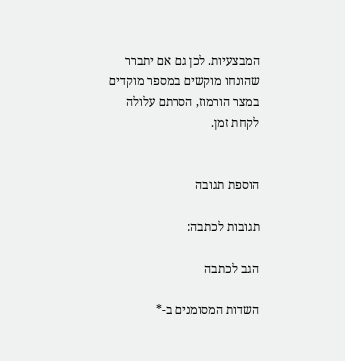המבצעיות. לכן גם אם יתברר שהונחו מוקשים במספר מוקדים במצר הורמוז, הסרתם עלולה לקחת זמן.


הוספת תגובה

תגובות לכתבה:

הגב לכתבה

השדות המסומנים ב-*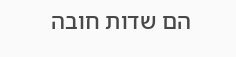הם שדות חובה